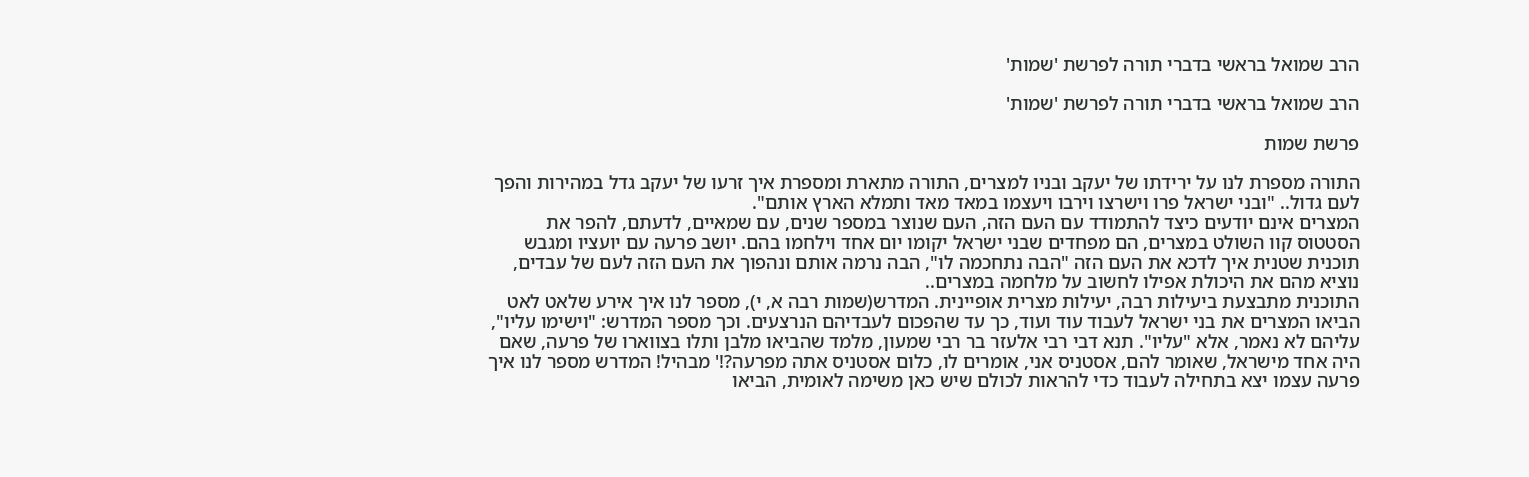הרב שמואל בראשי בדברי תורה לפרשת 'שמות'

הרב שמואל בראשי בדברי תורה לפרשת 'שמות'

פרשת שמות

התורה מספרת לנו על ירידתו של יעקב ובניו למצרים, התורה מתארת ומספרת איך זרעו של יעקב גדל במהירות והפך לעם גדול.. "ובני ישראל פרו וישרצו וירבו ויעצמו במאד מאד ותמלא הארץ אותם".
המצרים אינם יודעים כיצד להתמודד עם העם הזה, העם שנוצר במספר שנים, עם שמאיים, לדעתם, להפר את הסטטוס קוו השולט במצרים, הם מפחדים שבני ישראל יקומו יום אחד וילחמו בהם. יושב פרעה עם יועציו ומגבש תוכנית שטנית איך לדכא את העם הזה "הבה נתחכמה לו", הבה נרמה אותם ונהפוך את העם הזה לעם של עבדים, נוציא מהם את היכולת אפילו לחשוב על מלחמה במצרים..
התוכנית מתבצעת ביעילות רבה, יעילות מצרית אופיינית. המדרש(שמות רבה א, י), מספר לנו איך אירע שלאט לאט הביאו המצרים את בני ישראל לעבוד עוד ועוד, כך עד שהפכום לעבדיהם הנרצעים. וכך מספר המדרש: "וישימו עליו", עליהם לא נאמר, אלא "עליו". תנא דבי רבי אלעזר בר רבי שמעון, מלמד שהביאו מלבן ותלו בצווארו של פרעה, שאם היה אחד מישראל, שאומר להם, אסטניס אני, אומרים לו, כלום אסטניס אתה מפרעה?!' מבהיל! המדרש מספר לנו איך פרעה עצמו יצא בתחילה לעבוד כדי להראות לכולם שיש כאן משימה לאומית, הביאו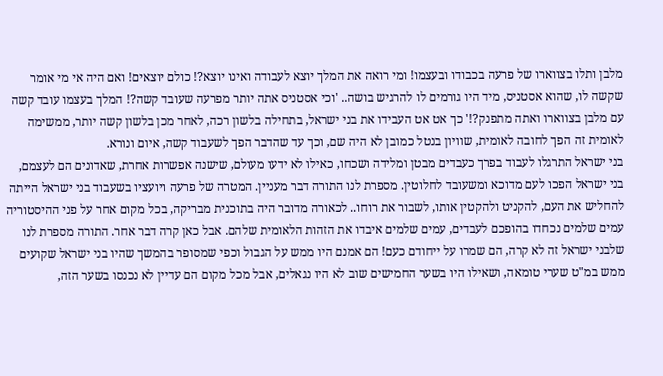מלבן ותלו בצווארו של פרעה בכבודו ובעצמו! ומי רואה את המלך יוצא לעבודה ואינו יוצא?! כולם יוצאים! ואם היה אי מי אומר שקשה לו, שהוא אסטניס, מיד היו גורמים לו להרגיש בושה.. 'וכי אסטניס אתה יותר מפרעה שעובד קשה?! המלך בעצמו עובד קשה עם מלבן בצווארו ואתה מתפנק?!' כך אט אט העבידו את בני ישראל, בתחילה בלשון רכה, לאחר מכן בלשון קשה יותר, ממשימה לאומית זה הפך לחובה לאומית, שוויון בנטל כמובן לא היה שם, וכך עד שהדבר הפך לשעבוד קשה, איום ונורא.
בני ישראל התרגלו לעבוד בפרך כעבדים מבטן ומלידה ושכחו, כאילו לא ידעו מעולם, שישנה אפשרות אחרת, שאדונים הם לעצמם, בני ישראל הפכו לעם מדוכא ומשעובד לחלוטין. מספרת לנו התורה דבר מעניין. המטרה של פרעה ויועציו בשעבוד בני ישראל הייתה להחליש את העם, להקניט ולהקטין אותו, לשבור את רוחו.. לכאורה מדובר היה בתוכנית מבריקה, בכל מקום אחר על פני ההיסטוריה עמים שלמים נכחדו בהופכם לעבדים, עמים שלמים איבדו את הזהות הלאומית שלהם. אבל כאן קרה דבר אחר. התורה מספרת לנו שלבני ישראל זה לא קרה, הם שמרו על ייחודם כעם! הם אמנם היו ממש על הגבול וכפי שמסופר בהמשך שהיו בני ישראל שקועים ממש במ"ט שערי טומאה, ושאילו היו בשער החמישים שוב לא היו נגאלים, אבל מכל מקום הם עדיין לא נכנסו בשער הזה,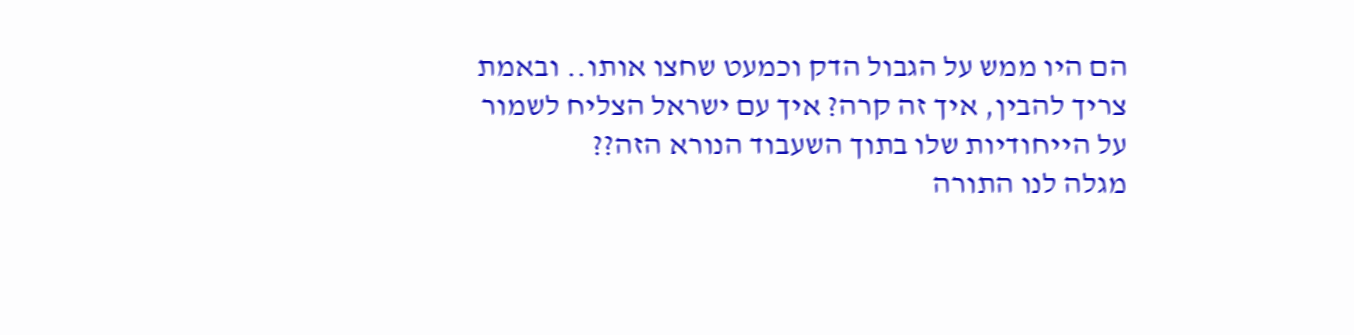הם היו ממש על הגבול הדק וכמעט שחצו אותו.. ובאמת צריך להבין, איך זה קרה? איך עם ישראל הצליח לשמור על הייחודיות שלו בתוך השעבוד הנורא הזה??
מגלה לנו התורה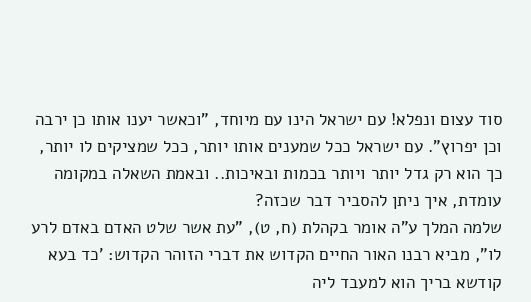סוד עצום ונפלא! עם ישראל הינו עם מיוחד, "וכאשר יענו אותו כן ירבה וכן יפרוץ". עם ישראל ככל שמענים אותו יותר, ככל שמציקים לו יותר, כך הוא רק גדל יותר ויותר בכמות ובאיכות.. ובאמת השאלה במקומה עומדת, איך ניתן להסביר דבר שכזה?
שלמה המלך ע"ה אומר בקהלת (ח, ט), "עת אשר שלט האדם באדם לרע לו", מביא רבנו האור החיים הקדוש את דברי הזוהר הקדוש: 'כד בעא קודשא בריך הוא למעבד ליה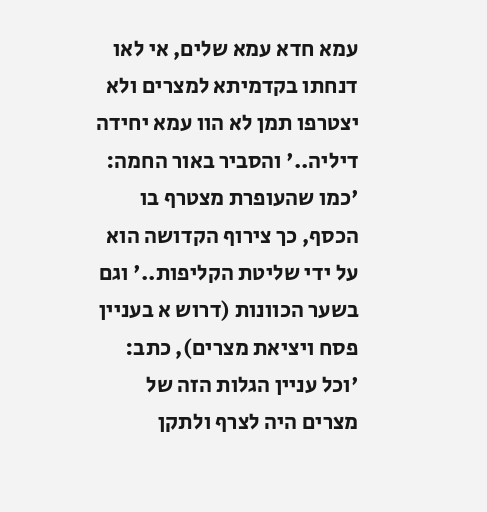עמא חדא עמא שלים, אי לאו דנחתו בקדמיתא למצרים ולא יצטרפו תמן לא הוו עמא יחידה דיליה..' והסביר באור החמה: 'כמו שהעופרת מצטרף בו הכסף, כך צירוף הקדושה הוא על ידי שליטת הקליפות..' וגם בשער הכוונות (דרוש א בעניין פסח ויציאת מצרים), כתב: 'וכל עניין הגלות הזה של מצרים היה לצרף ולתקן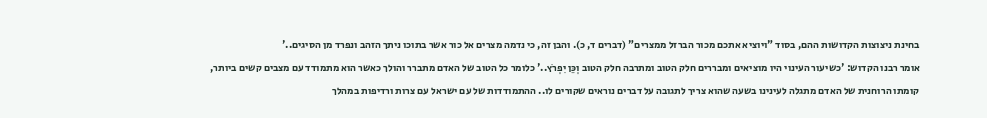בחינת ניצוצות הקדושות ההם, בסוד "ויוציא אתכם מכור הברזל ממצרים" (דברים ד, כ). והבן זה, כי נדמה מצרים אל כור אשר בתוכו ניתך הזהב ונפרד מן הסיגים..'
אומר רבנו הקדוש: 'כשיעור העינוי היו מוציאים ומבררים חלק הטוב ומתרבה חלק הטוב וְכֵּן יִפְרֹץ..' כלומר כל הטוב של האדם מתברר והולך כאשר הוא מתמודד עם מצבים קשים ביותר, קומתו הרוחנית של האדם מתגלה לעינינו בשעה שהוא צריך לתגובה על דברים נוראים שקורים לו.. ההתמודדות של עם ישראל עם צרות ורדיפות במהלך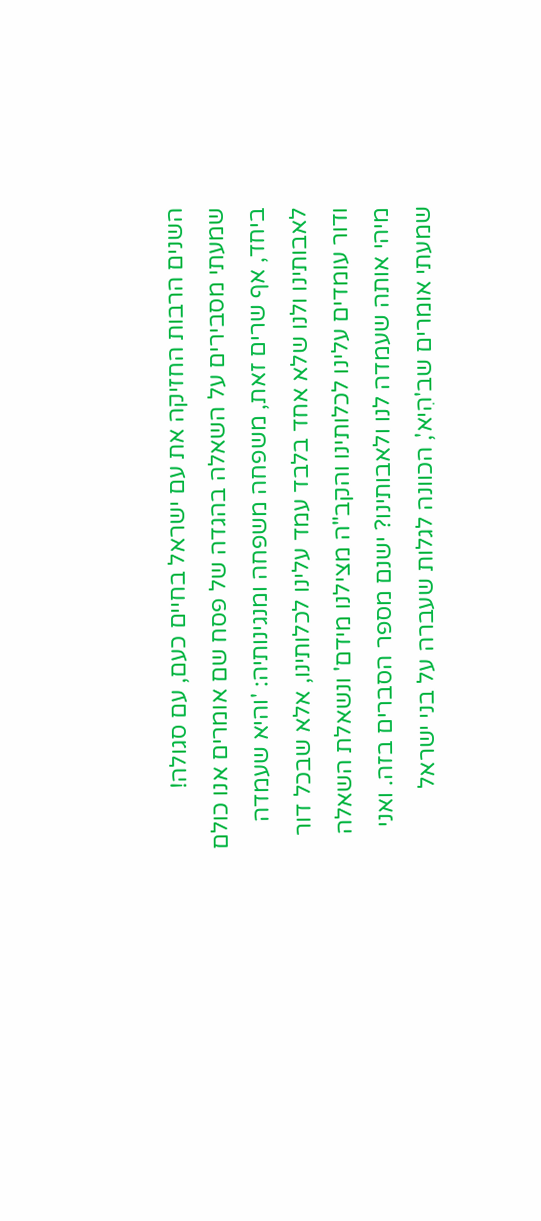השנים הרבות החזיקה את עם ישראל בחיים כעם, עם סגולה!
שמעתי מסבירים על השאלה בהגדה של פסח שם אומרים אנו כולם ביחד, אף שרים זאת, משפחה משפחה ומנגינותיה: 'והיא שעמדה לאבותינו ולנו שלא אחד בלבד עמד עלינו לכלותינו, אלא שבכל דור ודור עומדים עלינו לכלותינו והקב"ה מצילנו מידם' ונשאלת השאלה מיהי אותה שעמדה לנו ולאבותינו? ישנם מספר הסברים בזה. ואני שמעתי אומרים שב'הִיא', הכוונה לגלות שעברה על בני ישראל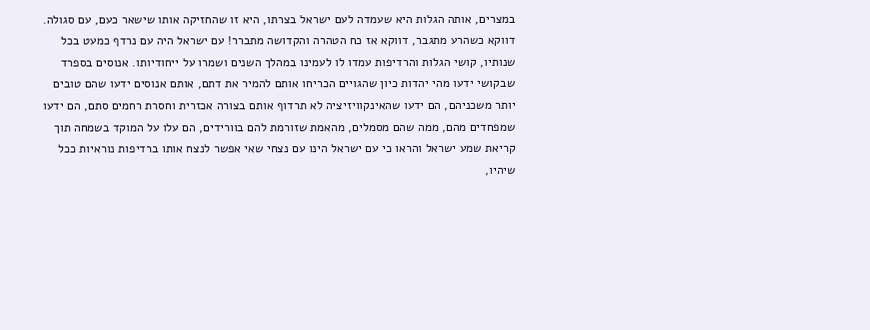במצרים, אותה הגלות היא שעמדה לעם ישראל בצרתו, היא זו שהחזיקה אותו שישאר כעם, עם סגולה. דווקא כשהרע מתגבר, דווקא אז כח הטהרה והקדושה מתברר! עם ישראל היה עם נרדף כמעט בכל שנותיו, קושי הגלות והרדיפות עמדו לו לעמינו במהלך השנים ושמרו על ייחודיותו. אנוסים בספרד שבקושי ידעו מהי יהדות כיון שהגויים הכריחו אותם להמיר את דתם, אותם אנוסים ידעו שהם טובים יותר משכניהם, הם ידעו שהאינקוויזיציה לא תרדוף אותם בצורה אכזרית וחסרת רחמים סתם, הם ידעו שמפחדים מהם, ממה שהם מסמלים, מהאמת שזורמת להם בוורידים, הם עלו על המוקד בשמחה תוך קריאת שמע ישראל והראו כי עם ישראל הינו עם נצחי שאי אפשר לנצח אותו ברדיפות נוראיות ככל שיהיו,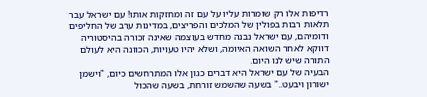רדיפות אלו רק שומרות עליו על עם זה ומחזקות אותו! עם ישראל עבר תלאות רבות בפולין של המלכים והפריצים, במדינות ערב של החליפים ודומיהם, עם ישראל נבנה מחדש בעוצמה שאינה זכורה בהיסטוריה דווקא לאחר השואה האיומה, ושלא יהיו טעויות, הכוונה היא לעולם התורה שיש לנו היום.
הבעיה של עם ישראל היא דברים כגון אלו המתרחשים כיום, "וישמן ישורון ויבעט.." בשעה שהשמש זורחת, בשעה שהכול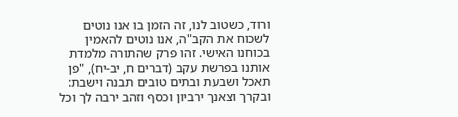ורוד, כשטוב לנו, זה הזמן בו אנו נוטים לשכוח את הקב"ה, אנו נוטים להאמין בכוחנו האישי. זהו פרק שהתורה מלמדת אותנו בפרשת עקב (דברים ח, יב-יח), "פן תאכל ושבעת ובתים טובים תבנה וישבת: ובקרך וצאנך ירביון וכסף וזהב ירבה לך וכל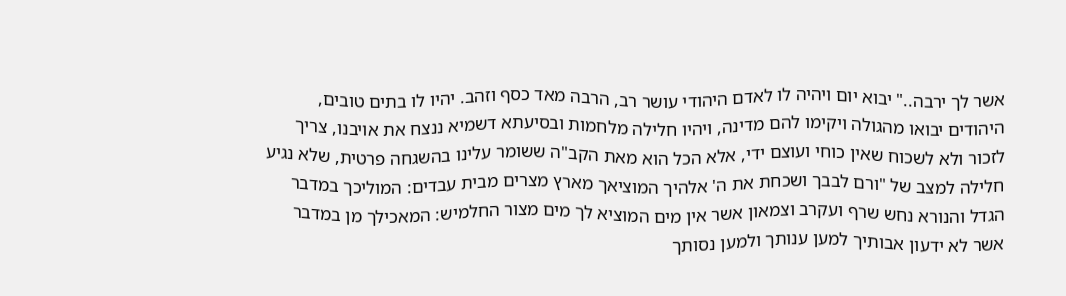אשר לך ירבה.." יבוא יום ויהיה לו לאדם היהודי עושר רב, הרבה מאד כסף וזהב. יהיו לו בתים טובים, היהודים יבואו מהגולה ויקימו להם מדינה, ויהיו חלילה מלחמות ובסיעתא דשמיא ננצח את אויבנו, צריך לזכור ולא לשכוח שאין כוחי ועוצם ידי, אלא הכל הוא מאת הקב"ה ששומר עלינו בהשגחה פרטית, שלא נגיע חלילה למצב של "ורם לבבך ושכחת את ה' אלהיך המוציאך מארץ מצרים מבית עבדים: המוליכך במדבר הגדל והנורא נחש שרף ועקרב וצמאון אשר אין מים המוציא לך מים מצור החלמיש: המאכילך מן במדבר אשר לא ידעון אבותיך למען ענותך ולמען נסותך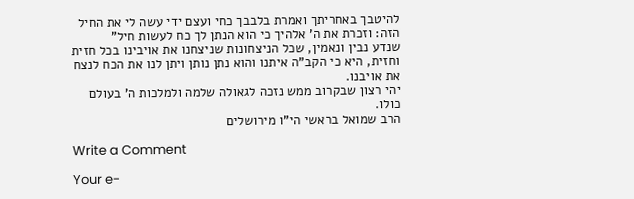להיטבך באחריתך ואמרת בלבבך כחי ועצם ידי עשה לי את החיל הזה: וזכרת את ה' אלהיך כי הוא הנתן לך כח לעשות חיל"
שנדע נבין ונאמין, שכל הניצחונות שניצחנו את אויבינו בכל חזית וחזית, היא כי הקב"ה איתנו והוא נתן נותן ויתן לנו את הכח לנצח את אויבנו.
יהי רצון שבקרוב ממש נזכה לגאולה שלמה ולמלכות ה' בעולם כולו.
הרב שמואל בראשי הי"ו מירושלים

Write a Comment

Your e-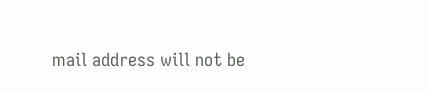mail address will not be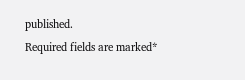published.
Required fields are marked*